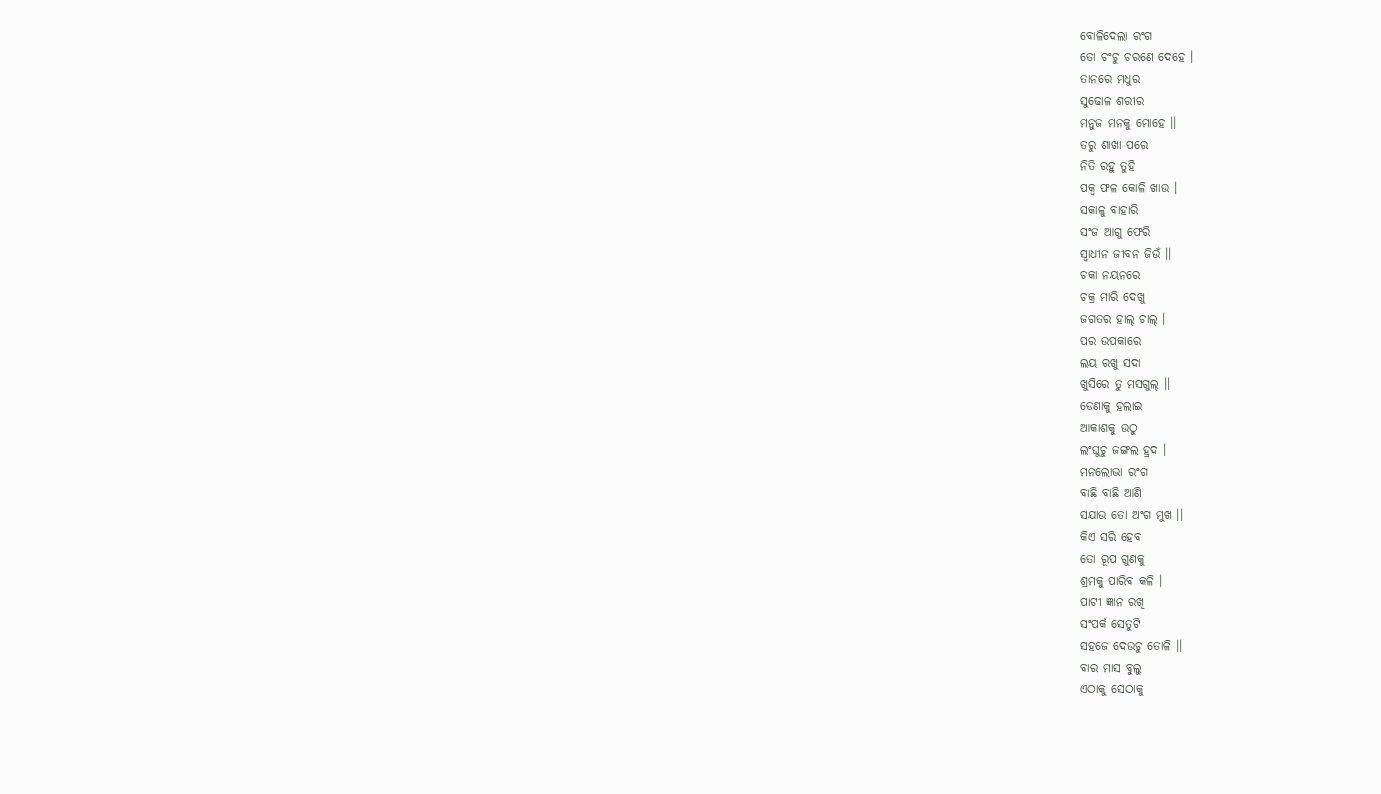ବୋଳିଦେଲା ରଂଗ
ତୋ ଚଂଚୁ ଚରଣେ ଦେହେ ।
ତାନରେ ମଧୁର
ସୁଢୋଳ ଶରୀର
ମନୁଜ ମନକୁ ମୋହେ ।।
ତରୁ ଶାଖା ପରେ
ନିତି ରହୁ ତୁହି
ପକ୍ୱ ଫଳ କୋଳି ଖାଉ ।
ସକାଳୁ ବାହାରି
ସଂଜ ଆଗୁ ଫେରି
ସ୍ୱାଧୀନ ଜୀବନ ଜିଉଁ ।।
ଚକା ନୟନରେ
ଚକ୍ର ମାରି ଦେଖୁ
ଜଗତର ହାଲ୍ ଚାଲ୍ ।
ପର ଉପକାରେ
ଲୟ ରଖୁ ସଦା
ଖୁସିରେ ତୁ ମସଗୁଲ୍ ।।
ଡେଣାକୁ ହଲାଇ
ଆକାଶକୁ ଉଠୁ
ଲଂଘୁଚୁ ଜଙ୍ଗଲ ହ୍ରଦ ।
ମନଲୋଭା ରଂଗ
ବାଛି ବାଛି ଆଣି
ସଯାଉ ତୋ ଅଂଗ ମୁଖ ।।
କିଏ ସରି ହେବ
ତୋ ରୂପ ଗୁଣକୁ
ଶ୍ରମକୁ ପାରିବ କଳି ।
ପାଟୀ ଜ୍ଞାନ ରଖି
ସଂପର୍କ ସେତୁଟି
ସହଜେ ଦେଉଚୁ ତୋଳି ।।
ବାର ମାସ ବୁଲୁ
ଏଠାକୁ ସେଠାକୁ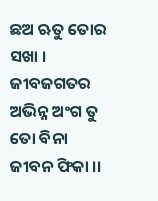ଛଅ ଋତୁ ତୋର ସଖା ।
ଜୀବଜଗତର
ଅଭିନ୍ନ ଅଂଗ ତୁ
ତୋ ବିନା ଜୀବନ ଫିକା ।।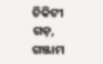ଚିକିଟୀ ଗଡ଼, ଗଞ୍ଜାମ